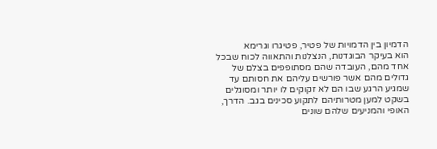הדמיון בין הדמויות של פטיר, פטיגרו וגרימא
הוא בעיקר הבוגדנות, הנצלנות והתאווה לכוח שבכל אחד מהם, העובדה שהם מסתופפים בצלם של גדולים מהם אשר פורשים עליהם את חסותם עד שמגיע הרגע שבו הם לא זקוקים לו יותר ומסוגלים בשקט למען מטרותיהם לתקוע סכינים בגב. הדרך, האופי והמניעים שלהם שונים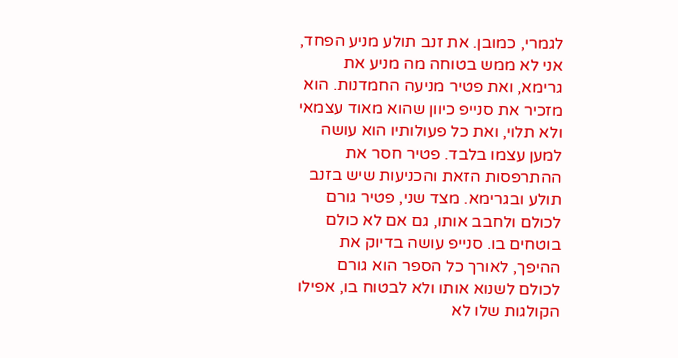לגמרי, כמובן. את זנב תולע מניע הפחד, אני לא ממש בטוחה מה מניע את גרימא, ואת פטיר מניעה החמדנות. הוא מזכיר את סנייפ כיוון שהוא מאוד עצמאי ולא תלוי, ואת כל פעולותיו הוא עושה למען עצמו בלבד. פטיר חסר את ההתרפסות הזאת והכניעות שיש בזנב תולע ובגרימא. מצד שני, פטיר גורם לכולם ולחבב אותו, גם אם לא כולם בוטחים בו. סנייפ עושה בדיוק את ההיפך, לאורך כל הספר הוא גורם לכולם לשנוא אותו ולא לבטוח בו, אפילו הקולגות שלו לא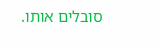סובלים אותו.